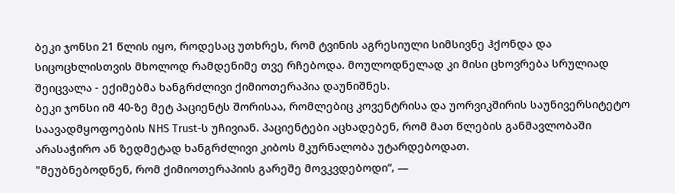ბეკი ჯონსი 21 წლის იყო, როდესაც უთხრეს, რომ ტვინის აგრესიული სიმსივნე ჰქონდა და სიცოცხლისთვის მხოლოდ რამდენიმე თვე რჩებოდა. მოულოდნელად კი მისი ცხოვრება სრულიად შეიცვალა - ექიმებმა ხანგრძლივი ქიმიოთერაპია დაუნიშნეს.
ბეკი ჯონსი იმ 40-ზე მეტ პაციენტს შორისაა, რომლებიც კოვენტრისა და უორვიკშირის საუნივერსიტეტო საავადმყოფოების NHS Trust-ს უჩივიან. პაციენტები აცხადებენ, რომ მათ წლების განმავლობაში არასაჭირო ან ზედმეტად ხანგრძლივი კიბოს მკურნალობა უტარდებოდათ.
"მეუბნებოდნენ, რომ ქიმიოთერაპიის გარეშე მოვკვდებოდი“, —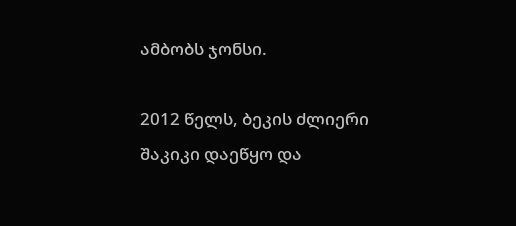ამბობს ჯონსი.

2012 წელს, ბეკის ძლიერი შაკიკი დაეწყო და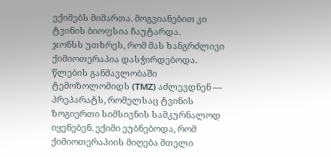ექიმებს მიმართა. მოგვიანებით კი ტვინის ბიოფსია ჩაუტარდა.
ჯონსს უთხრეს, რომ მას ხანგრძლივი ქიმიოთერაპია დასჭირდებოდა. წლების განმავლობაში ტემოზოლომიდს (TMZ) აძლევდნენ — პრეპარატს, რომელსაც ტვინის ზოგიერთი სიმსივნის სამკურნალოდ იყენებენ. ექიმი ეუბნებოდა, რომ ქიმიოთერაპიის მიღება მთელი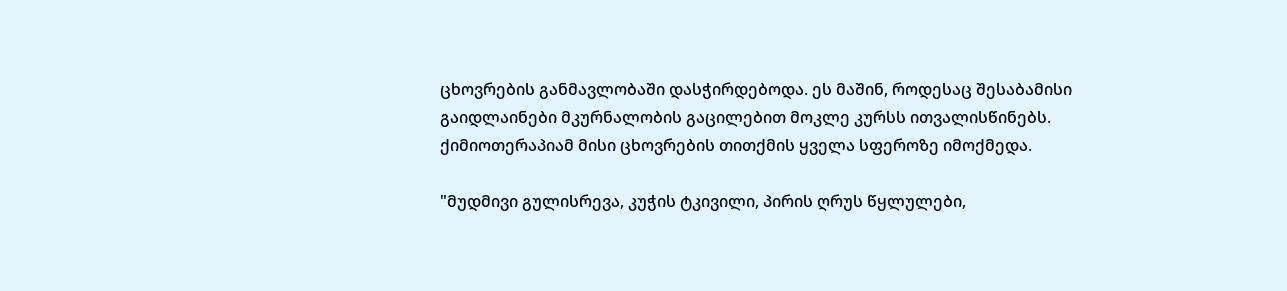ცხოვრების განმავლობაში დასჭირდებოდა. ეს მაშინ, როდესაც შესაბამისი გაიდლაინები მკურნალობის გაცილებით მოკლე კურსს ითვალისწინებს.
ქიმიოთერაპიამ მისი ცხოვრების თითქმის ყველა სფეროზე იმოქმედა.

"მუდმივი გულისრევა, კუჭის ტკივილი, პირის ღრუს წყლულები,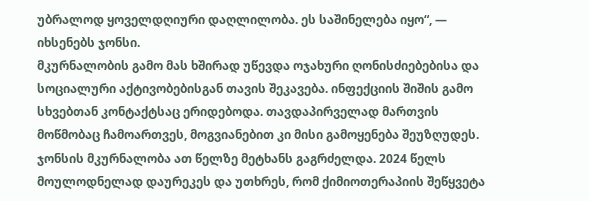უბრალოდ ყოველდღიური დაღლილობა. ეს საშინელება იყო“, — იხსენებს ჯონსი.
მკურნალობის გამო მას ხშირად უწევდა ოჯახური ღონისძიებებისა და სოციალური აქტივობებისგან თავის შეკავება. ინფექციის შიშის გამო სხვებთან კონტაქტსაც ერიდებოდა. თავდაპირველად მართვის მოწმობაც ჩამოართვეს, მოგვიანებით კი მისი გამოყენება შეუზღუდეს.
ჯონსის მკურნალობა ათ წელზე მეტხანს გაგრძელდა. 2024 წელს მოულოდნელად დაურეკეს და უთხრეს, რომ ქიმიოთერაპიის შეწყვეტა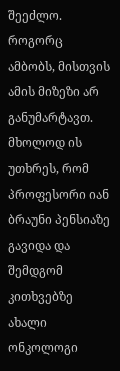შეეძლო. როგორც ამბობს, მისთვის ამის მიზეზი არ განუმარტავთ. მხოლოდ ის უთხრეს, რომ პროფესორი იან ბრაუნი პენსიაზე გავიდა და შემდგომ კითხვებზე ახალი ონკოლოგი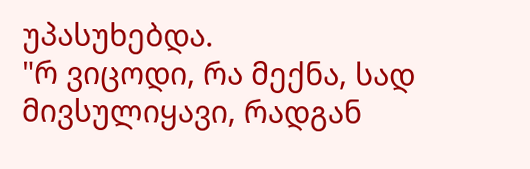უპასუხებდა.
"რ ვიცოდი, რა მექნა, სად მივსულიყავი, რადგან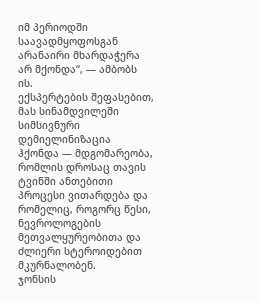იმ პერიოდში საავადმყოფოსგან არანაირი მხარდაჭერა არ მქონდა“, — ამბობს ის.
ექსპერტების შეფასებით, მას სინამდვილეში სიმსივნური დემიელინიზაცია ჰქონდა — მდგომარეობა, რომლის დროსაც თავის ტვინში ანთებითი პროცესი ვითარდება და რომელიც, როგორც წესი, ნევროლოგების მეთვალყურეობითა და ძლიერი სტეროიდებით მკურნალობენ.
ჯონსის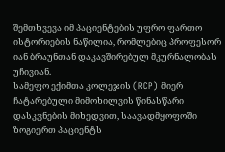შემთხვევა იმ პაციენტების უფრო ფართო ისტორიების ნაწილია, რომლებიც პროფესორ იან ბრაუნთან დაკავშირებულ მკურნალობას უჩივიან.
სამეფო ექიმთა კოლეჯის (RCP) მიერ ჩატარებული მიმოხილვის წინასწარი დასკვნების მიხედვით, საავადმყოფოში ზოგიერთ პაციენტს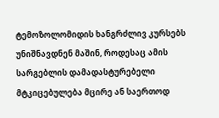ტემოზოლომიდის ხანგრძლივ კურსებს უნიშნავდნენ მაშინ, როდესაც ამის სარგებლის დამადასტურებელი მტკიცებულება მცირე ან საერთოდ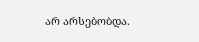არ არსებობდა.